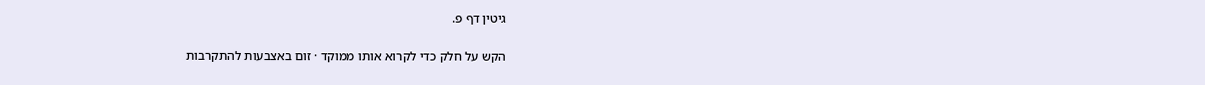גיטין דף פ.

הקש על חלק כדי לקרוא אותו ממוקד · זום באצבעות להתקרבות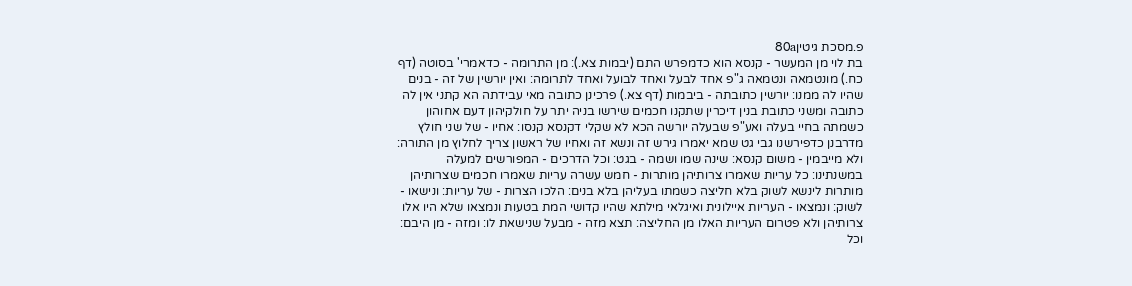פ.מסכת גיטין80a
בת לוי מן המעשר - קנסא הוא כדמפרש התם (יבמות צא.): מן התרומה - כדאמרי' בסוטה (דף כח.) מונטמאה ונטמאה ג"פ אחד לבעל ואחד לבועל ואחד לתרומה: ואין יורשין של זה - בנים שהיו לה ממנו: יורשין כתובתה - ביבמות (דף צא.) פרכינן כתובה מאי עבידתה הא קתני אין לה כתובה ומשני כתובת בנין דיכרין שתקנו חכמים שירשו בניה יתר על חולקיהון דעם אחוהון כשמתה בחיי בעלה ואע"פ שבעלה יורשה הכא לא שקלי דקנסא קנסו: אחיו - של שני חולץ מדרבנן כדפירשנו גבי גט שמא יאמרו גירש זה ונשא זה ואחיו של ראשון צריך לחלוץ מן התורה: ולא מייבמין - משום קנסא: שינה שמו ושמה - בגט: וכל הדרכים - המפורשים למעלה במשנתינו: כל עריות שאמרו צרותיהן מותרות - חמש עשרה עריות שאמרו חכמים שצרותיהן מותרות לינשא לשוק בלא חליצה כשמתו בעליהן בלא בנים: הלכו הצרות - של עריות: ונישאו - לשוק: ונמצאו - העריות איילונית ואיגלאי מילתא שהיו קדושי המת בטעות ונמצאו שלא היו אלו צרותיהן ולא פטרום העריות האלו מן החליצה: תצא מזה - מבעל שנישאת לו: ומזה - מן היבם: וכל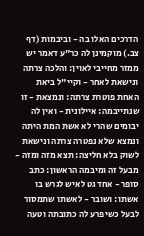הדרכים האלו בה - וביבמות (דף צב.) מוקמינן לה כר"ע דאמר יש ממזר מחייבי לאוין: והלכה צרתה ונישאת לאחר - וקיי"ל ביאת האחת פוטרת צרתה: ונמצאת - זו שנתייבמה: איילונית - ואין לה יבומים שהרי לא אשת המת היתה ונמצא שלא נפטרה צרתה ונישאת לשוק בלא חליצה: תצא מזה ומזה - מבעל זה ומיבמה הראשון: כתב סופר - אחד גט לאיש לגרש בו אשתו: ושובר - לאשתו שתמסור לבעל כשיפרע לה כתובתה וטעה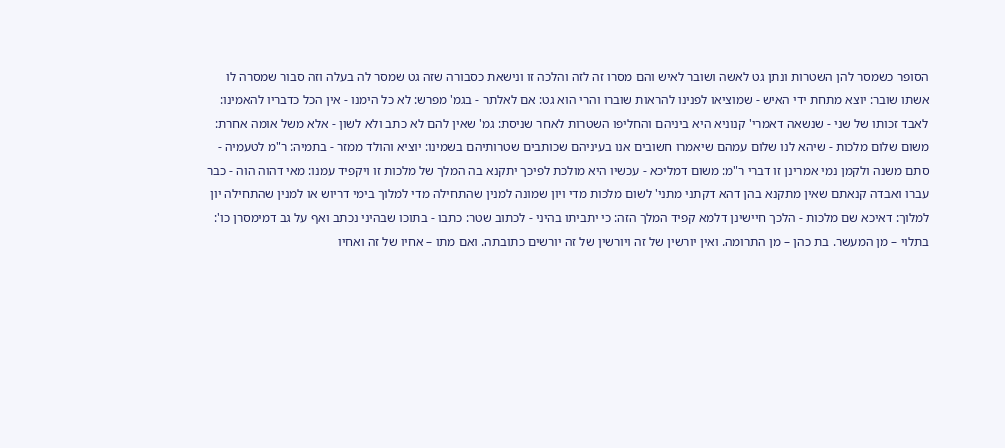הסופר כשמסר להן השטרות ונתן גט לאשה ושובר לאיש והם מסרו זה לזה והלכה זו ונישאת כסבורה שזה גט שמסר לה בעלה וזה סבור שמסרה לו אשתו שובר: יוצא מתחת ידי האיש - שמוציאו לפנינו להראות שוברו והרי הוא גט: אם לאלתר - בגמ' מפרש: לא כל הימנו - אין הכל כדבריו להאמינו: לאבד זכותו של שני - שנשאה דאמרי' קנוניא היא ביניהם והחליפו השטרות לאחר שניסת: גמ' שאין להם לא כתב ולא לשון - אלא משל אומה אחרת: משום שלום מלכות - שיהא לנו שלום עמהם שיאמרו חשובים אנו בעיניהם שכותבים שטרותיהם בשמינו: יוציא והולד ממזר - בתמיה: ר"מ לטעמיה - סתם משנה ולקמן נמי אמרינן זו דברי ר"מ: משום דמליכא - עכשיו היא מולכת לפיכך יתקנא בה המלך של מלכות זו ויקפיד עמנו: מאי דהוה הוה - כבר עברו ואבדה קנאתם שאין מתקנא בהן דהא דקתני מתני' לשום מלכות מדי ויון שמונה למנין שהתחילה מדי למלוך בימי דריוש או למנין שהתחילה יון למלוך: דאיכא שם מלכות - הלכך חיישינן דלמא קפיד המלך הזה: כי יתביתו בהיני - לכתוב שטר: כתבו - בתוכו שבהיני נכתב ואף על גב דמימסרן כו':
בתלוי – מן המעשר. בת כהן – מן התרומה. ואין יורשין של זה ויורשין של זה יורשים כתובתה. ואם מתו – אחיו של זה ואחיו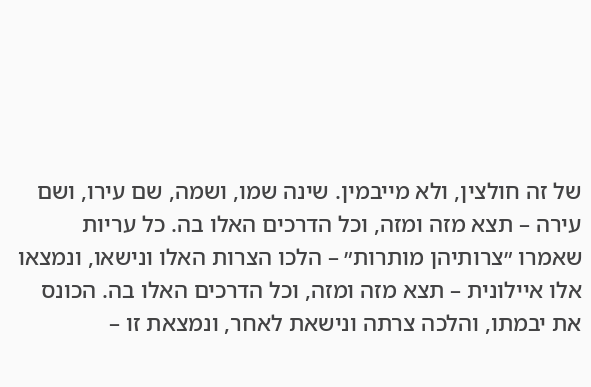של זה חולצין, ולא מייבמין. שינה שמו, ושמה, שם עירו, ושם עירה – תצא מזה ומזה, וכל הדרכים האלו בה. כל עריות שאמרו ״צרותיהן מותרות״ – הלכו הצרות האלו ונישאו, ונמצאו אלו איילונית – תצא מזה ומזה, וכל הדרכים האלו בה. הכונס את יבמתו, והלכה צרתה ונישאת לאחר, ונמצאת זו –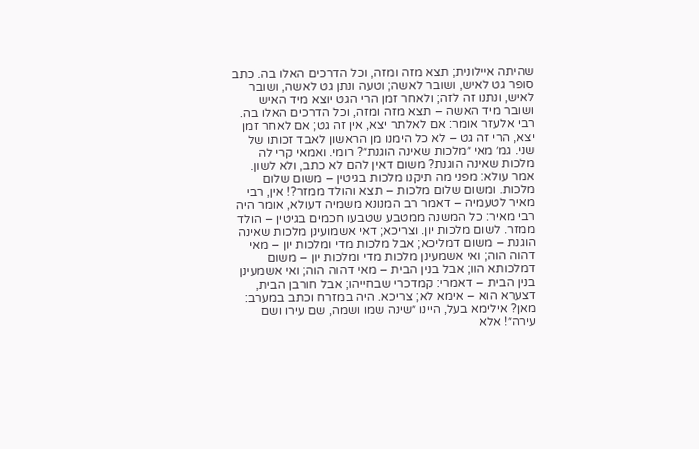שהיתה איילונית; תצא מזה ומזה, וכל הדרכים האלו בה. כתב סופר גט לאיש, ושובר לאשה; וטעה ונתן גט לאשה, ושובר לאיש, ונתנו זה לזה; ולאחר זמן הרי הגט יוצא מיד האיש ושובר מיד האשה – תצא מזה ומזה, וכל הדרכים האלו בה. רבי אלעזר אומר: אם לאלתר יצא, אין זה גט; אם לאחר זמן יצא, הרי זה גט – לא כל הימנו מן הראשון לאבד זכותו של שני. גמ׳ מאי ״מלכות שאינה הוגנת״? רומי. ואמאי קרי לה מלכות שאינה הוגנת? משום דאין להם לא כתב, ולא לשון. אמר עולא: מפני מה תיקנו מלכות בגיטין – משום שלום מלכות. ומשום שלום מלכות – תצא והולד ממזר?! אין, רבי מאיר לטעמיה – דאמר רב המנונא משמיה דעולא, אומר היה רבי מאיר: כל המשנה ממטבע שטבעו חכמים בגיטין – הולד ממזר. לשום מלכות יון. וצריכא; דאי אשמועינן מלכות שאינה הוגנת – משום דמליכא; אבל מלכות מדי ומלכות יון – מאי דהוה הוה; ואי אשמעינן מלכות מדי ומלכות יון – משום דמלכותא הוו; אבל בנין הבית – מאי דהוה הוה; ואי אשמעינן בנין הבית – דאמרי: קמדכרי שבחייהו; אבל חורבן הבית, דצערא הוא – אימא לא; צריכא. היה במזרח וכתב במערב: מאן? אילימא בעל, היינו ״שינה שמו ושמה, שם עירו ושם עירה״! אלא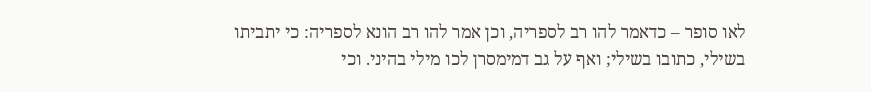לאו סופר – כדאמר להו רב לספריה, וכן אמר להו רב הונא לספריה: כי יתביתו בשילי, כתובו בשילי; ואף על גב דמימסרן לכו מילי בהיני. וכי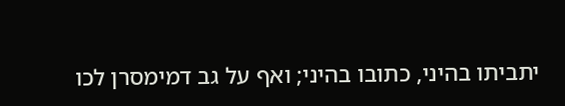יתביתו בהיני, כתובו בהיני; ואף על גב דמימסרן לכו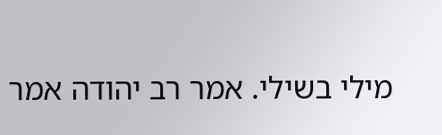מילי בשילי. אמר רב יהודה אמר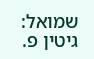שמואל:
גיטין פ.